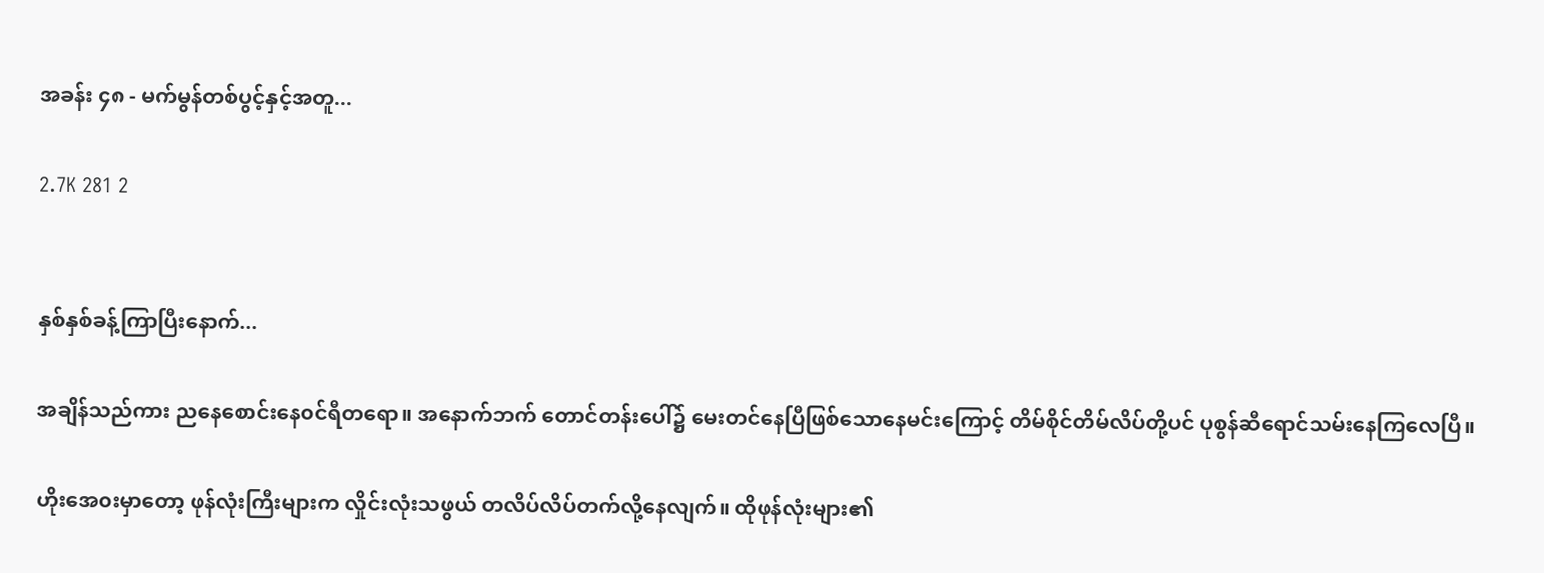အခန်း ၄၈ - မက်မွန်တစ်ပွင့်နှင့်အတူ...

2.7K 281 2


နှစ်နှစ်ခန့်ကြာပြီးနောက်...

အချိန်သည်ကား ညနေစောင်းနေ၀င်ရီတရော။ အနောက်ဘက် တောင်တန်းပေါ်၌ မေးတင်နေပြီဖြစ်သောနေမင်းကြောင့် တိမ်စိုင်တိမ်လိပ်တို့ပင် ပုစွန်ဆီရောင်သမ်းနေကြလေပြီ။

ဟိုးအေ၀းမှာတော့ ဖုန်လုံးကြီးများက လှိုင်းလုံးသဖွယ် တလိပ်လိပ်တက်လို့နေလျက်။ ထိုဖုန်လုံးများ၏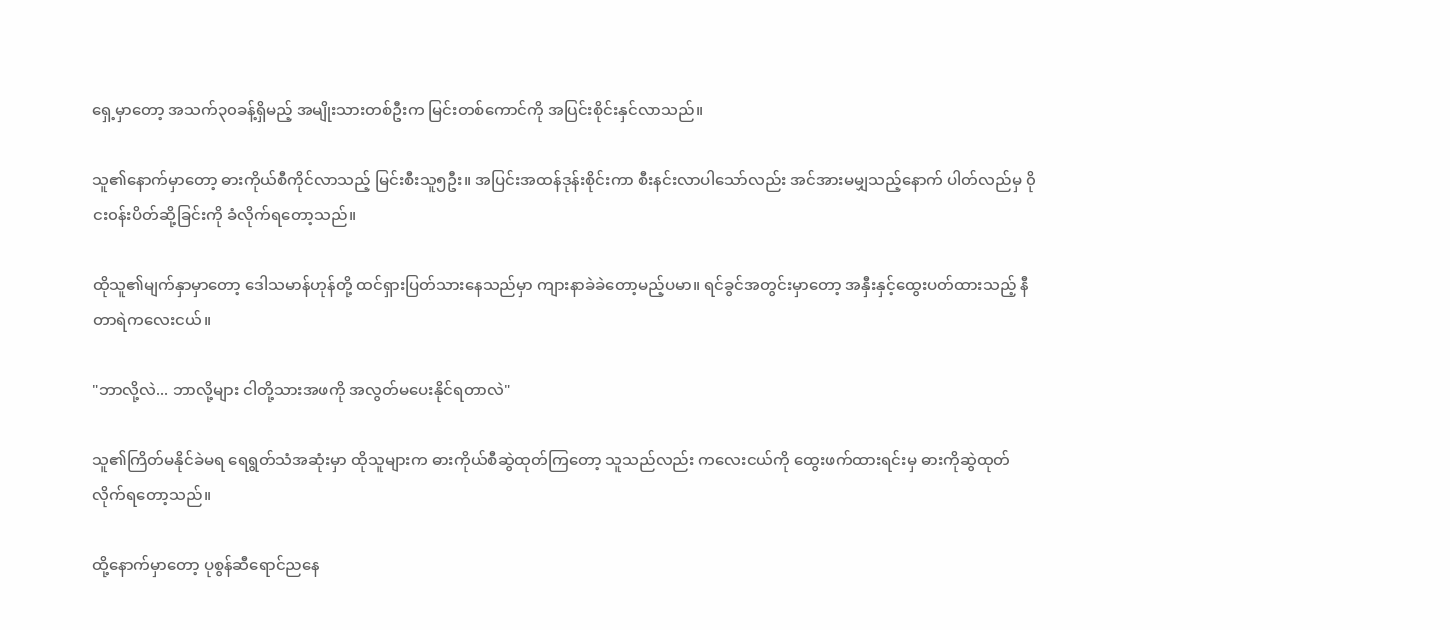ရှေ့မှာတော့ အသက်၃၀ခန့်ရှိမည့် အမျိုးသားတစ်ဦးက မြင်းတစ်ကောင်ကို အပြင်းစိုင်းနှင်လာသည်။

သူ၏နောက်မှာတော့ ဓားကိုယ်စီကိုင်လာသည့် မြင်းစီးသူ၅ဦး။ အပြင်းအထန်ဒုန်းစိုင်းကာ စီးနင်းလာပါသော်လည်း အင်အားမမျှသည့်နောက် ပါတ်လည်မှ ၀ိုငး၀န်းပိတ်ဆို့ခြင်းကို ခံလိုက်ရတော့သည်။

ထိုသူ၏မျက်နှာမှာတော့ ဒေါသမာန်ဟုန်တို့ ထင်ရှားပြတ်သားနေသည်မှာ ကျားနာခဲခဲတော့မည့်ပမာ။ ရင်ခွင်အတွင်းမှာတော့ အနှီးနှင့်ထွေးပတ်ထားသည့် နီတာရဲကလေးငယ်။

"ဘာလို့လဲ... ဘာလို့များ ငါတို့သားအဖကို အလွတ်မပေးနိုင်ရတာလဲ"

သူ၏ကြိတ်မနိုင်ခဲမရ ရေရွတ်သံအဆုံးမှာ ထိုသူများက ဓားကိုယ်စီဆွဲထုတ်ကြတော့ သူသည်လည်း ကလေးငယ်ကို ထွေးဖက်ထားရင်းမှ ဓားကိုဆွဲထုတ်လိုက်ရတော့သည်။

ထို့နောက်မှာတော့ ပုစွန်ဆီရောင်ညနေ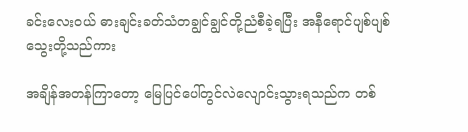ခင်းလေး၀ယ် ဓားချင်းခတ်သံတချွင်ချွင်တို့ညံစီခဲ့ရပြီး အနီရောင်ပျစ်ပျစ်သွေးတို့သည်ကား

အချိန်အတန်ကြာတော့ မြေပြင်ပေါ်တွင်လဲလျောင်းသွားရသည်က တစ်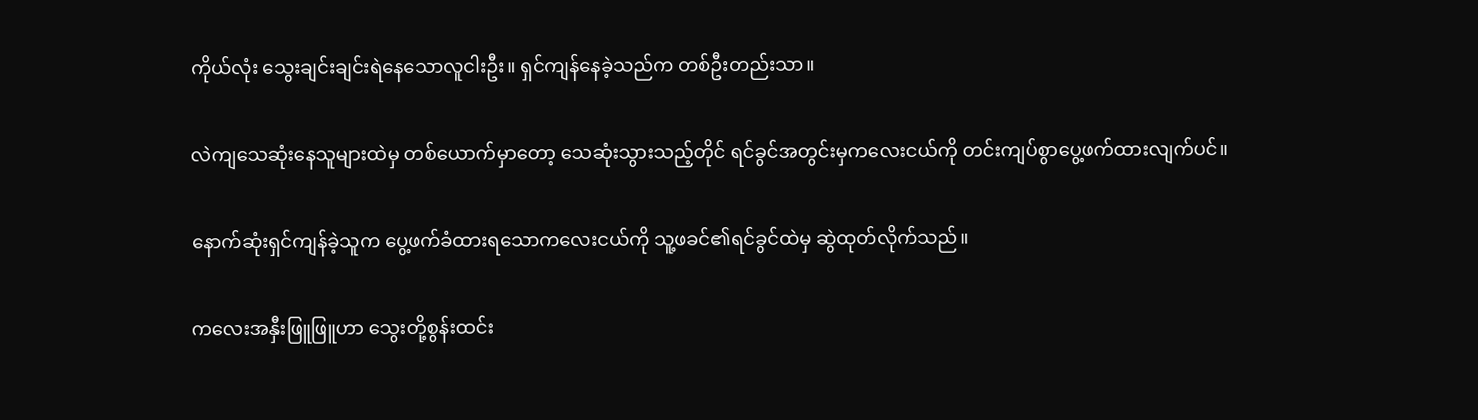ကိုယ်လုံး သွေးချင်းချင်းရဲနေသောလူငါးဦး။ ရှင်ကျန်နေခဲ့သည်က တစ်ဦးတည်းသာ။

လဲကျသေဆုံးနေသူများထဲမှ တစ်ယောက်မှာတော့ သေဆုံးသွားသည့်တိုင် ရင်ခွင်အတွင်းမှကလေးငယ်ကို တင်းကျပ်စွာပွေ့ဖက်ထားလျက်ပင်။

နောက်ဆုံးရှင်ကျန်ခဲ့သူက ပွေ့ဖက်ခံထားရသောကလေးငယ်ကို သူ့ဖခင်၏ရင်ခွင်ထဲမှ ဆွဲထုတ်လိုက်သည်။

ကလေးအနှီးဖြူဖြူဟာ သွေးတို့စွန်းထင်း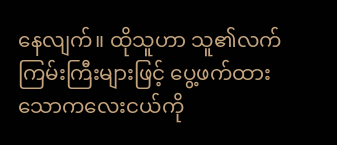နေလျက်။ ထိုသူဟာ သူ၏လက်ကြမ်းကြီးများဖြင့် ပွေ့ဖက်ထားသောကလေးငယ်ကို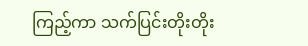ကြည့်ကာ သက်ပြင်းတိုးတိုး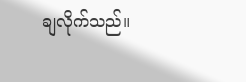ချလိုက်သည်။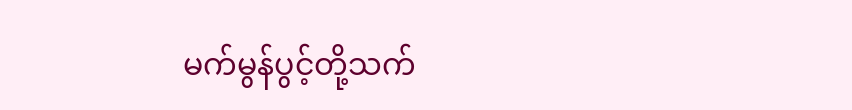မက်မွန်ပွင့်တို့သက်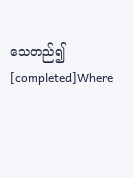သေတည်၍ [completed]Where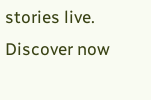stories live. Discover now